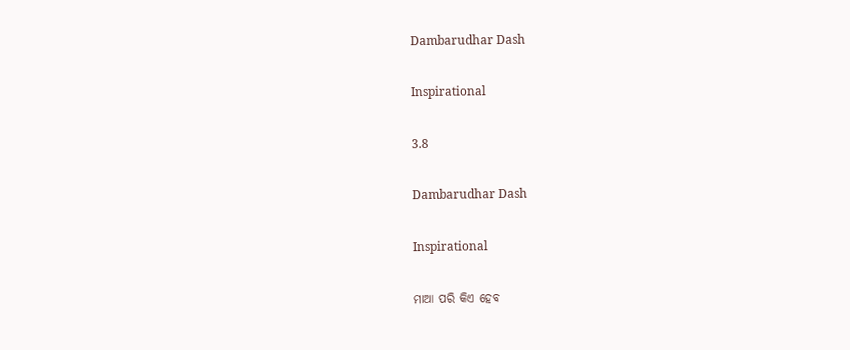Dambarudhar Dash

Inspirational

3.8

Dambarudhar Dash

Inspirational

ମାଆ ପରି କିଏ ହେବ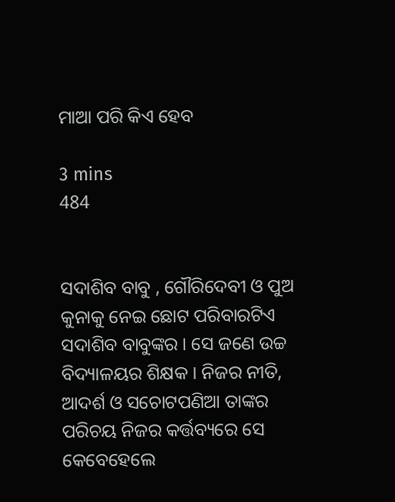ମାଆ ପରି କିଏ ହେବ

3 mins
484


ସଦାଶିବ ବାବୁ , ଗୌରିଦେବୀ ଓ ପୁଅ କୁନାକୁ ନେଇ ଛୋଟ ପରିବାରଟିଏ ସଦାଶିବ ବାବୁଙ୍କର । ସେ ଜଣେ ଉଚ୍ଚ ବିଦ୍ୟାଳୟର ଶିକ୍ଷକ । ନିଜର ନୀତି, ଆଦର୍ଶ ଓ ସଚୋଟପଣିଆ ତାଙ୍କର ପରିଚୟ ନିଜର କର୍ତ୍ତବ୍ୟରେ ସେ କେବେହେଲେ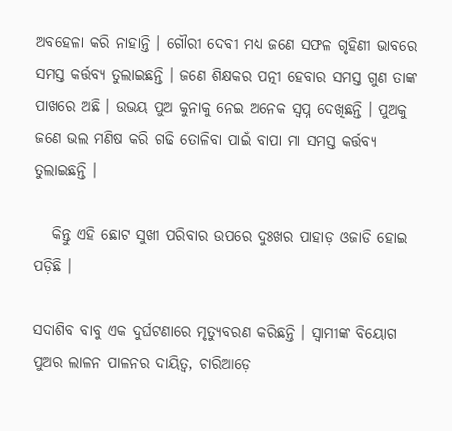ଅବହେଳା କରି ନାହାନ୍ତି । ଗୌରୀ ଦେବୀ ମଧ୍ୟ ଜଣେ ସଫଳ ଗୃହିଣୀ ଭାବରେ ସମସ୍ତ କର୍ତ୍ତବ୍ୟ ତୁଲାଇଛନ୍ତି । ଜଣେ ଶିକ୍ଷକର ପତ୍ନୀ ହେବାର ସମସ୍ତ ଗୁଣ ତାଙ୍କ ପାଖରେ ଅଛି । ଉଭୟ ପୁଅ କୁନାକୁ ନେଇ ଅନେକ ସ୍ବପ୍ନ ଦେଖିଛନ୍ତି । ପୁଅକୁ ଜଣେ ଭଲ ମଣିଷ କରି ଗଢି ତୋଳିବା ପାଇଁ ବାପା ମା ସମସ୍ତ କର୍ତ୍ତବ୍ୟ ତୁଲାଇଛନ୍ତି ।

   କିନ୍ତୁ ଏହି ଛୋଟ ସୁଖୀ ପରିବାର ଉପରେ ଦୁଃଖର ପାହାଡ଼ ଓଜାଡି ହୋଇ ପଡ଼ିଛି ।

ସଦାଶିବ ବାବୁ ଏକ ଦୁର୍ଘଟଣାରେ ମୃତ୍ୟୁବରଣ କରିଛନ୍ତି । ସ୍ବାମୀଙ୍କ ବିୟୋଗ ପୁଅର ଲାଳନ ପାଳନର ଦାୟିତ୍ଵ, ଚାରିଆଡ଼େ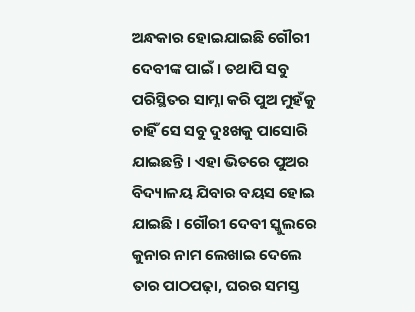ଅନ୍ଧକାର ହୋଇଯାଇଛି ଗୌରୀ ଦେବୀଙ୍କ ପାଇଁ । ତଥାପି ସବୁ ପରିସ୍ଥିତର ସାମ୍ନା କରି ପୁଅ ମୁହଁକୁ ଚାହିଁ ସେ ସବୁ ଦୁଃଖକୁ ପାସୋରି ଯାଇଛନ୍ତି । ଏହା ଭିତରେ ପୁଅର ବିଦ୍ୟାଳୟ ଯିବାର ବୟସ ହୋଇ ଯାଇଛି । ଗୌରୀ ଦେବୀ ସ୍କୁଲରେ କୁନାର ନାମ ଲେଖାଇ ଦେଲେ ତାର ପାଠପଢ଼ା, ଘରର ସମସ୍ତ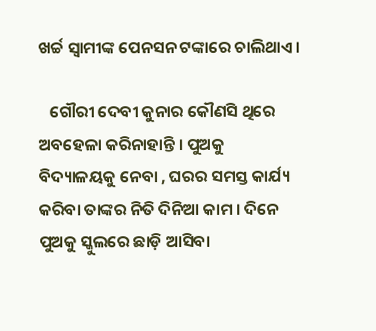ଖର୍ଚ୍ଚ ସ୍ବାମୀଙ୍କ ପେନସନ ଟଙ୍କାରେ ଚାଲିଥାଏ ।

   ଗୌରୀ ଦେବୀ କୁନାର କୌଣସି ଥିରେ ଅବହେଳା କରିନାହାନ୍ତି । ପୁଅକୁ ବିଦ୍ୟାଳୟକୁ ନେବା , ଘରର ସମସ୍ତ କାର୍ଯ୍ୟ କରିବା ତାଙ୍କର ନିତି ଦିନିଆ କାମ । ଦିନେ ପୁଅକୁ ସ୍କୁଲରେ ଛାଡ଼ି ଆସିବା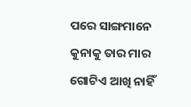ପରେ ସାଙ୍ଗମାନେ କୁନାକୁ ତାର ମାର ଗୋଟିଏ ଆଖି ନାହିଁ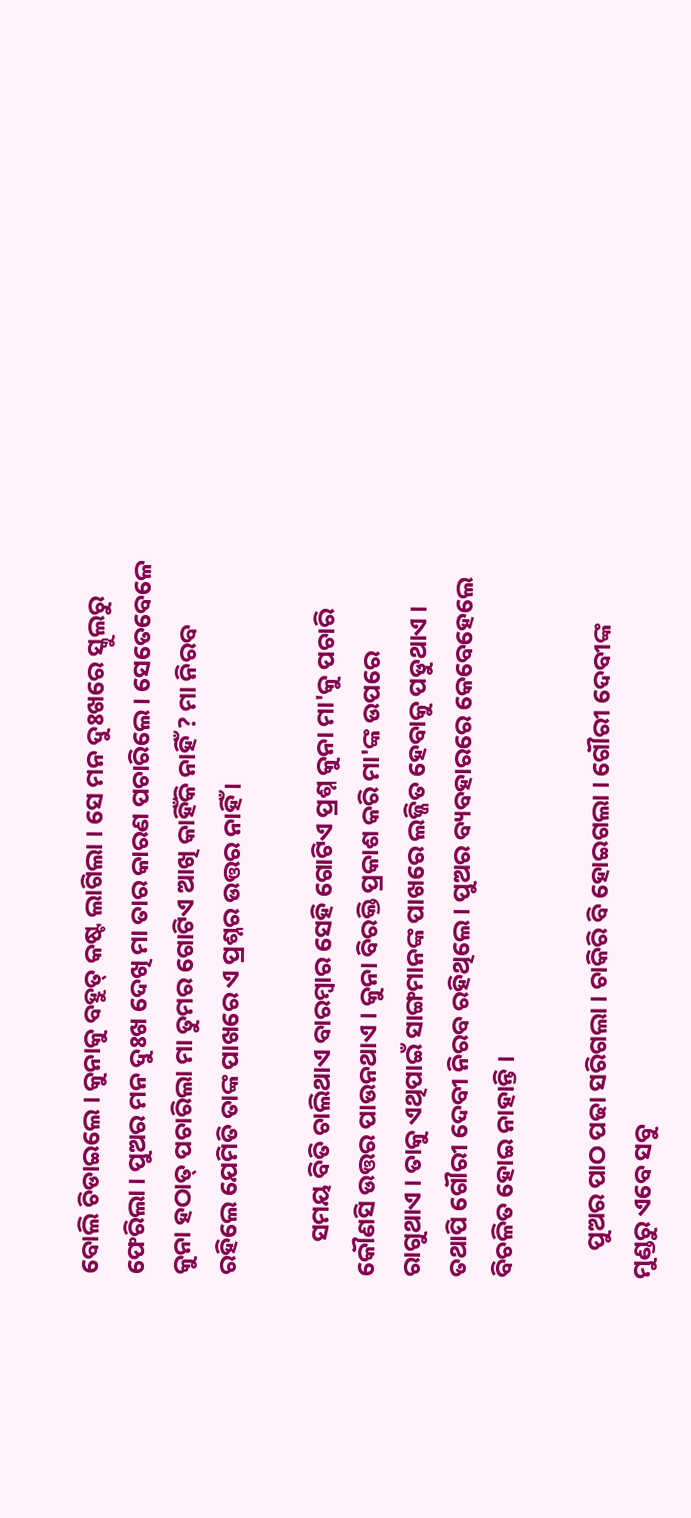ବୋଲି ଚିଡାଇଲେ । କୁନାକୁ ବହୁତ୍ କଷ୍ଟ ଲାଗିଲା । ସେ ମନ ଦୁଃଖରେ ସ୍କୁଲରୁ ଫେରିଲା । ପୁଅର ମନ ଦୁଃଖ ଦେଖି ମା ତାର କାରଣ ପଚାରିଲେ । ସେତେବେଳେ କୁନା ହଠାତ୍ ପଚାରିଲା ମା ତୁମର ଗୋଟିଏ ଆଖି କାହିଁକି ନାହିଁ ? ମା ନିରବ ରହିଲେ ଯେମିତି ତାଙ୍କ ପାଖରେ ଏ ପ୍ରଶ୍ନର ଉତ୍ତର ନାହିଁ ।

      ସମୟ ବିତି ଚାଲିଥାଏ ବାରମ୍ବାର ସେହି ଗୋଟିଏ ପ୍ରଶ୍ନ କୁନା ମା'କୁ ପଚାରି କୌଣସି ଉତ୍ତର ପାଉନଥାଏ । କୁନା ବିରକ୍ତି ପ୍ରକାଶ କରି ମା'ଙ୍କ ଉପରେ ରାଗୁଥାଏ । ତାକୁ ଏଥିପାଇଁ ସାଙ୍ଗମାନଙ୍କ ପାଖରେ ଲଜ୍ଜିତ ହେବାକୁ ପଡୁଥାଏ । ତଥାପି ଗୌରୀ ଦେବୀ ନିରବ ରହିଥିଲେ । ପୁଅର ବ୍ୟବହାରରେ କେବେହେଲେ ବିଚଳିତ ହୋଇ ନାହାନ୍ତି ।

     ପୁଅର ପାଠ ପଢା ସରିଗଲା । ଚାକିରି ବି ହୋଇଗଲା । ଗୌରୀ ଦେବୀଙ୍କ ମୁଣ୍ଡରୁ ଏବେ ସବୁ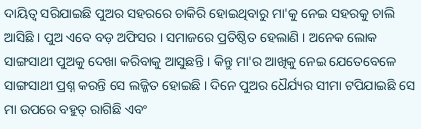ଦାୟିତ୍ଵ ସରିଯାଇଛି ପୁଅର ସହରରେ ଚାକିରି ହୋଇଥିବାରୁ ମା'କୁ ନେଇ ସହରକୁ ଚାଲି ଆସିଛି । ପୁଅ ଏବେ ବଡ଼ ଅଫିସର । ସମାଜରେ ପ୍ରତିଷ୍ଠିତ ହେଲାଣି । ଅନେକ ଲୋକ ସାଙ୍ଗସାଥୀ ପୁଅକୁ ଦେଖା କରିବାକୁ ଆସୁଛନ୍ତି । କିନ୍ତୁ ମା'ର ଆଖିକୁ ନେଇ ଯେତେବେଳେ ସାଙ୍ଗସାଥୀ ପ୍ରଶ୍ନ କରନ୍ତି ସେ ଲଜ୍ଜିତ ହୋଇଛି । ଦିନେ ପୁଅର ଧୈର୍ଯ୍ୟର ସୀମା ଟପିଯାଇଛି ସେ ମା ଉପରେ ବହୁତ୍ ରାଗିଛି ଏବଂ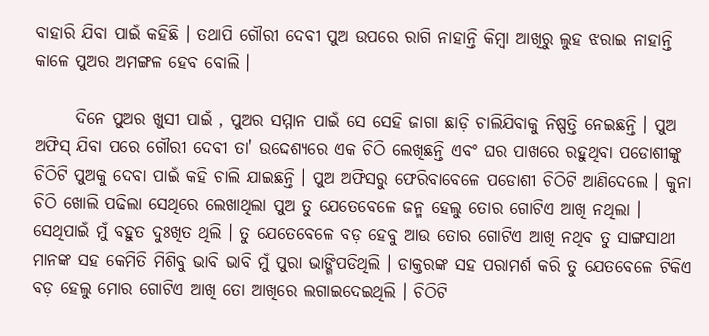ବାହାରି ଯିବା ପାଇଁ କହିଛି । ତଥାପି ଗୌରୀ ଦେବୀ ପୁଅ ଉପରେ ରାଗି ନାହାନ୍ତି କିମ୍ବା ଆଖିରୁ ଲୁହ ଝରାଇ ନାହାନ୍ତି କାଳେ ପୁଅର ଅମଙ୍ଗଳ ହେବ ବୋଲି ।

      ଦିନେ ପୁଅର ଖୁସୀ ପାଇଁ , ପୁଅର ସମ୍ମାନ ପାଇଁ ସେ ସେହି ଜାଗା ଛାଡ଼ି ଚାଲିଯିବାକୁ ନିଷ୍ପତ୍ତି ନେଇଛନ୍ତି । ପୁଅ ଅଫିସ୍ ଯିବା ପରେ ଗୌରୀ ଦେବୀ ତା' ଉଦ୍ଦେଶ୍ୟରେ ଏକ ଚିଠି ଲେଖିଛନ୍ତି ଏବଂ ଘର ପାଖରେ ରହୁଥିବା ପଡୋଶୀଙ୍କୁ ଚିଠିଟି ପୁଅକୁ ଦେବା ପାଇଁ କହି ଚାଲି ଯାଇଛନ୍ତି । ପୁଅ ଅଫିସରୁ ଫେରିବାବେଳେ ପଡୋଶୀ ଚିଠିଟି ଆଣିଦେଲେ । କୁନା ଚିଠି ଖୋଲି ପଢିଲା ସେଥିରେ ଲେଖାଥିଲା ପୁଅ ତୁ ଯେତେବେଳେ ଜନ୍ମ ହେଲୁ ତୋର ଗୋଟିଏ ଆଖି ନଥିଲା । ସେଥିପାଇଁ ମୁଁ ବହୁତ ଦୁଃଖିତ ଥିଲି । ତୁ ଯେତେବେଳେ ବଡ଼ ହେବୁ ଆଉ ତୋର ଗୋଟିଏ ଆଖି ନଥିବ ତୁ ସାଙ୍ଗସାଥୀ ମାନଙ୍କ ସହ କେମିତି ମିଶିବୁ ଭାବି ଭାବି ମୁଁ ପୁରା ଭାଙ୍ଗିପଡିଥିଲି । ଡାକ୍ତରଙ୍କ ସହ ପରାମର୍ଶ କରି ତୁ ଯେତବେଳେ ଟିକିଏ ବଡ଼ ହେଲୁ ମୋର ଗୋଟିଏ ଆଖି ତୋ ଆଖିରେ ଲଗାଇଦେଇଥିଲି । ଚିଠିଟି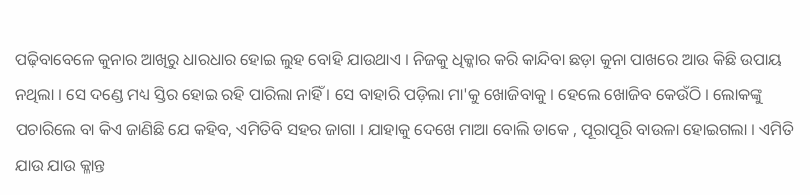ପଢ଼ିବାବେଳେ କୁନାର ଆଖିରୁ ଧାରଧାର ହୋଇ ଲୁହ ବୋହି ଯାଉଥାଏ । ନିଜକୁ ଧିକ୍କାର କରି କାନ୍ଦିବା ଛଡ଼ା କୁନା ପାଖରେ ଆଉ କିଛି ଉପାୟ ନଥିଲା । ସେ ଦଣ୍ଡେ ମଧ୍ୟ ସ୍ତିର ହୋଇ ରହି ପାରିଲା ନାହିଁ । ସେ ବାହାରି ପଡ଼ିଲା ମା'କୁ ଖୋଜିବାକୁ । ହେଲେ ଖୋଜିବ କେଉଁଠି । ଲୋକଙ୍କୁ ପଚାରିଲେ ବା କିଏ ଜାଣିଛି ଯେ କହିବ, ଏମିତିବି ସହର ଜାଗା । ଯାହାକୁ ଦେଖେ ମାଆ ବୋଲି ଡାକେ , ପୂରାପୂରି ବାଉଳା ହୋଇଗଲା । ଏମିତି ଯାଉ ଯାଉ କ୍ଳାନ୍ତ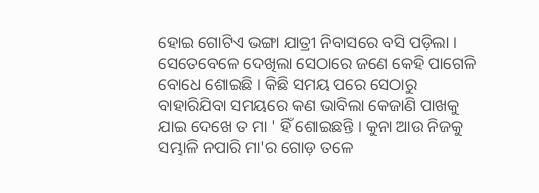ହୋଇ ଗୋଟିଏ ଭଙ୍ଗା ଯାତ୍ରୀ ନିବାସରେ ବସି ପଡ଼ିଲା । ସେତେବେଳେ ଦେଖିଲା ସେଠାରେ ଜଣେ କେହି ପାଗେଳି ବୋଧେ ଶୋଇଛି । କିଛି ସମୟ ପରେ ସେଠାରୁ ବାହାରିଯିବା ସମୟରେ କଣ ଭାବିଲା କେଜାଣି ପାଖକୁ ଯାଇ ଦେଖେ ତ ମା ' ହିଁ ଶୋଇଛନ୍ତି । କୁନା ଆଉ ନିଜକୁ ସମ୍ଭାଳି ନପାରି ମା'ର ଗୋଡ଼ ତଳେ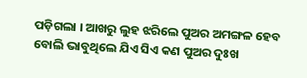ପଡ଼ିଗଲା । ଆଖରୁ ଲୁହ ଝରିଲେ ପୁଅର ଅମଙ୍ଗଳ ହେବ ବୋଲି ଭାବୁଥିଲେ ଯିଏ ସିଏ କଣ ପୁଅର ଦୁଃଖ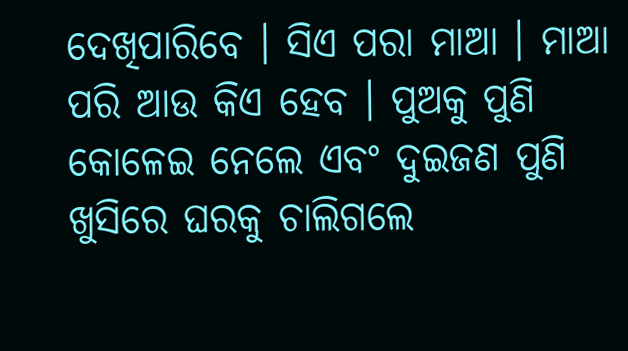ଦେଖିପାରିବେ । ସିଏ ପରା ମାଆ । ମାଆ ପରି ଆଉ କିଏ ହେବ । ପୁଅକୁ ପୁଣି କୋଳେଇ ନେଲେ ଏବଂ ଦୁଇଜଣ ପୁଣି ଖୁସିରେ ଘରକୁ ଚାଲିଗଲେ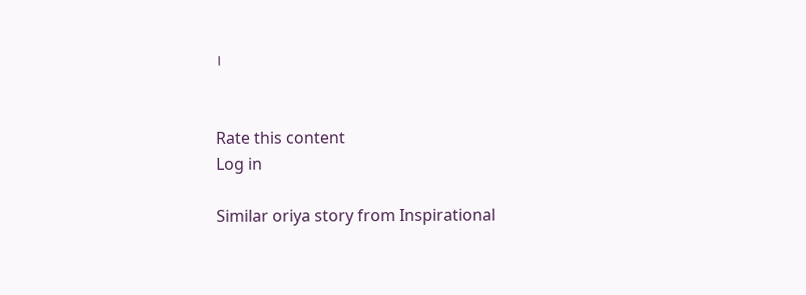।


Rate this content
Log in

Similar oriya story from Inspirational